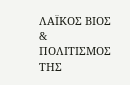ΛΑΪΚΟΣ ΒΙΟΣ & ΠΟΛΙΤΙΣΜΟΣ ΤΗΣ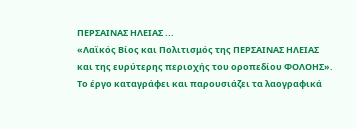ΠΕΡΣΑΙΝΑΣ ΗΛΕΙΑΣ ...
«Λαϊκός Βίος και Πολιτισμός της ΠΕΡΣΑΙΝΑΣ ΗΛΕΙΑΣ
και της ευρύτερης περιοχής του οροπεδίου ΦΟΛΟΗΣ».
Το έργο καταγράφει και παρουσιάζει τα λαογραφικά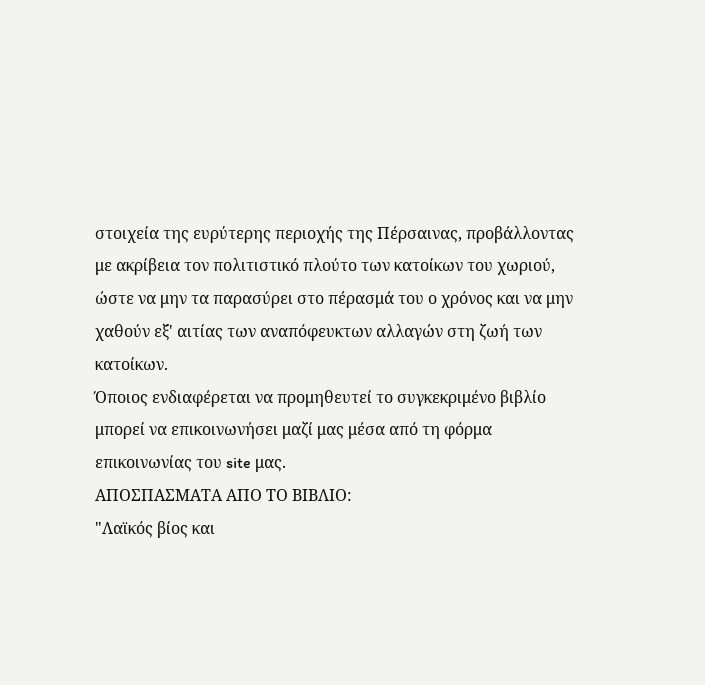στοιχεία της ευρύτερης περιοχής της Πέρσαινας, προβάλλοντας με ακρίβεια τον πολιτιστικό πλούτο των κατοίκων του χωριού, ώστε να μην τα παρασύρει στο πέρασμά του ο χρόνος και να μην χαθούν εξ' αιτίας των αναπόφευκτων αλλαγών στη ζωή των κατοίκων.
Όποιος ενδιαφέρεται να προμηθευτεί το συγκεκριμένο βιβλίο μπορεί να επικοινωνήσει μαζί μας μέσα από τη φόρμα επικοινωνίας του site μας.
ΑΠΟΣΠΑΣΜΑΤΑ ΑΠΟ ΤΟ ΒΙΒΛΙΟ:
"Λαϊκός βίος και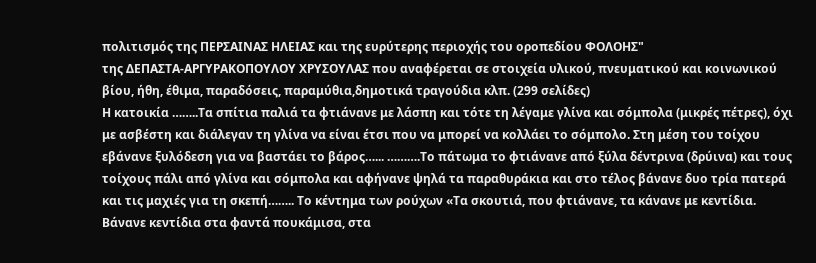πολιτισμός της ΠΕΡΣΑΙΝΑΣ ΗΛΕΙΑΣ και της ευρύτερης περιοχής του οροπεδίου ΦΟΛΟΗΣ"
της ΔΕΠΑΣΤΑ-ΑΡΓΥΡΑΚΟΠΟΥΛΟΥ ΧΡΥΣΟΥΛΑΣ που αναφέρεται σε στοιχεία υλικού, πνευματικού και κοινωνικού βίου, ήθη, έθιμα, παραδόσεις, παραμύθια,δημοτικά τραγούδια κλπ. (299 σελίδες)
Η κατοικία ……..Τα σπίτια παλιά τα φτιάνανε με λάσπη και τότε τη λέγαμε γλίνα και σόμπολα (μικρές πέτρες), όχι με ασβέστη και διάλεγαν τη γλίνα να είναι έτσι που να μπορεί να κολλάει το σόμπολο. Στη μέση του τοίχου εβάνανε ξυλόδεση για να βαστάει το βάρος…... ……….Το πάτωμα το φτιάνανε από ξύλα δέντρινα (δρύινα) και τους τοίχους πάλι από γλίνα και σόμπολα και αφήνανε ψηλά τα παραθυράκια και στο τέλος βάνανε δυο τρία πατερά και τις μαχιές για τη σκεπή…….. Το κέντημα των ρούχων «Τα σκουτιά, που φτιάνανε, τα κάνανε με κεντίδια. Βάνανε κεντίδια στα φαντά πουκάμισα, στα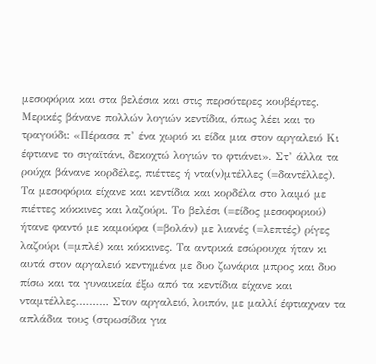μεσοφόρια και στα βελέσια και στις περσότερες κουβέρτες. Μερικές βάνανε πολλών λογιών κεντίδια, όπως λέει και το τραγούδι: «Πέρασα π’ ένα χωριό κι είδα μια στον αργαλειό Κι έφτιανε το σιγαϊτάνι, δεκοχτώ λογιών το φτιάνει». Στ’ άλλα τα ρούχα βάνανε κορδέλες, πιέττες ή ντα(ν)μτέλλες (=δαντέλλες). Τα μεσοφόρια είχανε και κεντίδια και κορδέλα στο λαιμό με πιέττες κόκκινες και λαζούρι. Το βελέσι (=είδος μεσοφοριού) ήτανε φαντό με καμούφα (=βολάν) με λιανές (=λεπτές) ρίγες λαζούρι (=μπλέ) και κόκκινες. Τα αντρικά εσώρουχα ήταν κι αυτά στον αργαλειό κεντημένα με δυο ζωνάρια μπρος και δυο πίσω και τα γυναικεία έξω από τα κεντίδια είχανε και νταμτέλλες………. Στον αργαλειό, λοιπόν, με μαλλί έφτιαχναν τα απλάδια τους (στρωσίδια για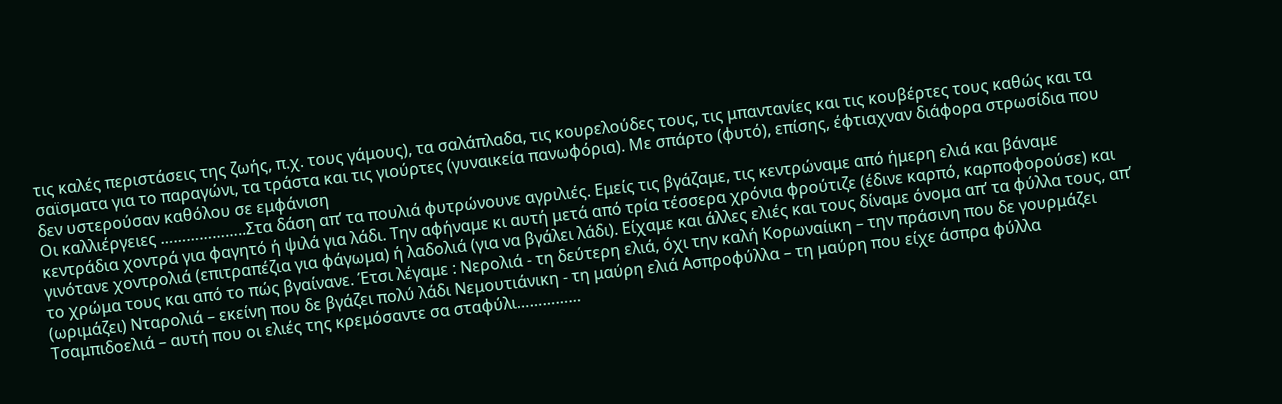τις καλές περιστάσεις της ζωής, π.χ. τους γάμους), τα σαλάπλαδα, τις κουρελούδες τους, τις μπαντανίες και τις κουβέρτες τους καθώς και τα σαϊσματα για το παραγώνι, τα τράστα και τις γιούρτες (γυναικεία πανωφόρια). Με σπάρτο (φυτό), επίσης, έφτιαχναν διάφορα στρωσίδια που δεν υστερούσαν καθόλου σε εμφάνιση
Οι καλλιέργειες ………………..Στα δάση απ’ τα πουλιά φυτρώνουνε αγριλιές. Εμείς τις βγάζαμε, τις κεντρώναμε από ήμερη ελιά και βάναμε κεντράδια χοντρά για φαγητό ή ψιλά για λάδι. Την αφήναμε κι αυτή μετά από τρία τέσσερα χρόνια φρούτιζε (έδινε καρπό, καρποφορούσε) και γινότανε χοντρολιά (επιτραπέζια για φάγωμα) ή λαδολιά (για να βγάλει λάδι). Είχαμε και άλλες ελιές και τους δίναμε όνομα απ’ τα φύλλα τους, απ’ το χρώμα τους και από το πώς βγαίνανε. Έτσι λέγαμε : Νερολιά - τη δεύτερη ελιά, όχι την καλή Κορωναίικη – την πράσινη που δε γουρμάζει (ωριμάζει) Νταρολιά – εκείνη που δε βγάζει πολύ λάδι Νεμουτιάνικη - τη μαύρη ελιά Ασπροφύλλα – τη μαύρη που είχε άσπρα φύλλα Τσαμπιδοελιά – αυτή που οι ελιές της κρεμόσαντε σα σταφύλι……………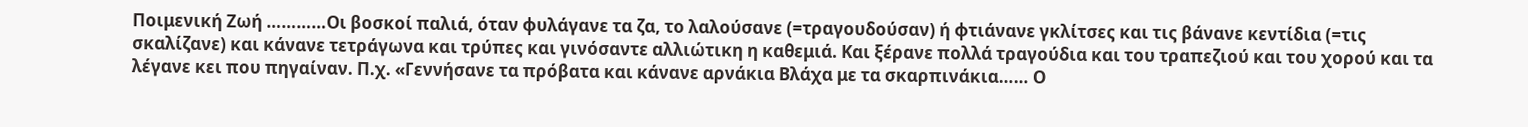Ποιμενική Ζωή …………Οι βοσκοί παλιά, όταν φυλάγανε τα ζα, το λαλούσανε (=τραγουδούσαν) ή φτιάνανε γκλίτσες και τις βάνανε κεντίδια (=τις σκαλίζανε) και κάνανε τετράγωνα και τρύπες και γινόσαντε αλλιώτικη η καθεμιά. Και ξέρανε πολλά τραγούδια και του τραπεζιού και του χορού και τα λέγανε κει που πηγαίναν. Π.χ. «Γεννήσανε τα πρόβατα και κάνανε αρνάκια Βλάχα με τα σκαρπινάκια…… Ο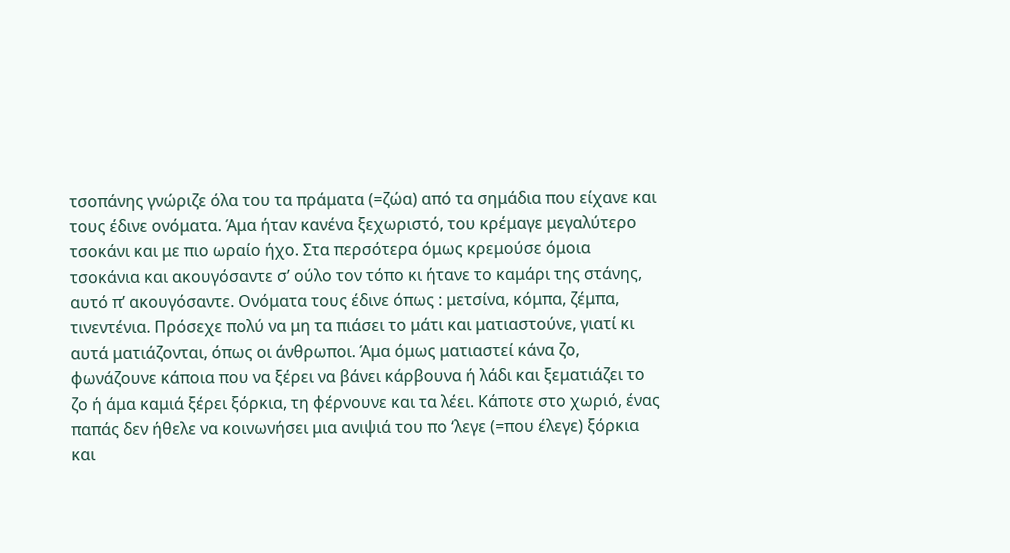τσοπάνης γνώριζε όλα του τα πράματα (=ζώα) από τα σημάδια που είχανε και τους έδινε ονόματα. Άμα ήταν κανένα ξεχωριστό, του κρέμαγε μεγαλύτερο τσοκάνι και με πιο ωραίο ήχο. Στα περσότερα όμως κρεμούσε όμοια τσοκάνια και ακουγόσαντε σ’ ούλο τον τόπο κι ήτανε το καμάρι της στάνης, αυτό π’ ακουγόσαντε. Ονόματα τους έδινε όπως : μετσίνα, κόμπα, ζέμπα, τινεντένια. Πρόσεχε πολύ να μη τα πιάσει το μάτι και ματιαστούνε, γιατί κι αυτά ματιάζονται, όπως οι άνθρωποι. Άμα όμως ματιαστεί κάνα ζο, φωνάζουνε κάποια που να ξέρει να βάνει κάρβουνα ή λάδι και ξεματιάζει το ζο ή άμα καμιά ξέρει ξόρκια, τη φέρνουνε και τα λέει. Κάποτε στο χωριό, ένας παπάς δεν ήθελε να κοινωνήσει μια ανιψιά του πο ‘λεγε (=που έλεγε) ξόρκια και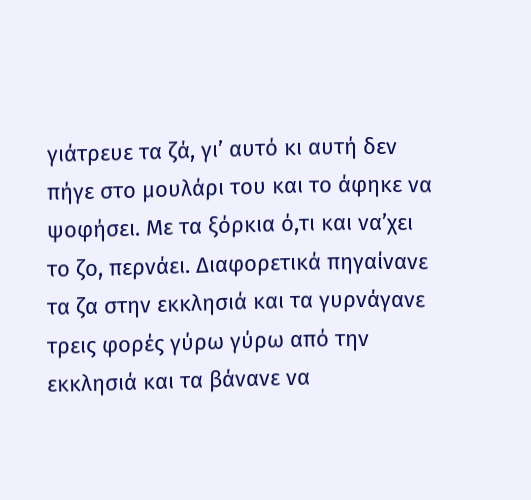γιάτρευε τα ζά, γι’ αυτό κι αυτή δεν πήγε στο μουλάρι του και το άφηκε να ψοφήσει. Με τα ξόρκια ό,τι και να’χει το ζο, περνάει. Διαφορετικά πηγαίνανε τα ζα στην εκκλησιά και τα γυρνάγανε τρεις φορές γύρω γύρω από την εκκλησιά και τα βάνανε να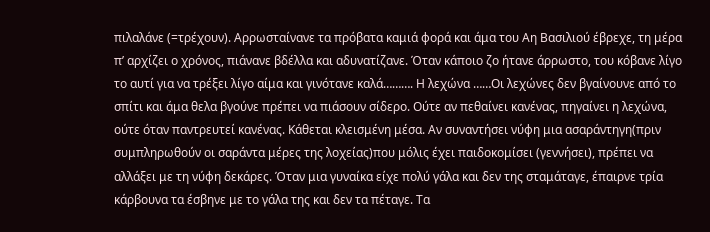πιλαλάνε (=τρέχουν). Αρρωσταίνανε τα πρόβατα καμιά φορά και άμα του Αη Βασιλιού έβρεχε, τη μέρα π’ αρχίζει ο χρόνος, πιάνανε βδέλλα και αδυνατίζανε. Όταν κάποιο ζο ήτανε άρρωστο, του κόβανε λίγο το αυτί για να τρέξει λίγο αίμα και γινότανε καλά………. Η λεχώνα ……Οι λεχώνες δεν βγαίνουνε από το σπίτι και άμα θελα βγούνε πρέπει να πιάσουν σίδερο. Ούτε αν πεθαίνει κανένας, πηγαίνει η λεχώνα, ούτε όταν παντρευτεί κανένας. Κάθεται κλεισμένη μέσα. Αν συναντήσει νύφη μια ασαράντηγη(πριν συμπληρωθούν οι σαράντα μέρες της λοχείας)που μόλις έχει παιδοκομίσει (γεννήσει), πρέπει να αλλάξει με τη νύφη δεκάρες. Όταν μια γυναίκα είχε πολύ γάλα και δεν της σταμάταγε, έπαιρνε τρία κάρβουνα τα έσβηνε με το γάλα της και δεν τα πέταγε. Τα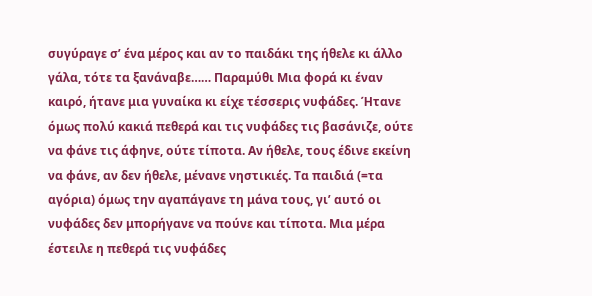συγύραγε σ’ ένα μέρος και αν το παιδάκι της ήθελε κι άλλο γάλα, τότε τα ξανάναβε…… Παραμύθι Μια φορά κι έναν καιρό, ήτανε μια γυναίκα κι είχε τέσσερις νυφάδες. Ήτανε όμως πολύ κακιά πεθερά και τις νυφάδες τις βασάνιζε, ούτε να φάνε τις άφηνε, ούτε τίποτα. Αν ήθελε, τους έδινε εκείνη να φάνε, αν δεν ήθελε, μένανε νηστικιές. Τα παιδιά (=τα αγόρια) όμως την αγαπάγανε τη μάνα τους, γι’ αυτό οι νυφάδες δεν μπορήγανε να πούνε και τίποτα. Μια μέρα έστειλε η πεθερά τις νυφάδες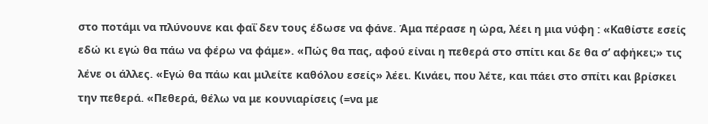στο ποτάμι να πλύνουνε και φαΐ δεν τους έδωσε να φάνε. Άμα πέρασε η ώρα, λέει η μια νύφη : «Καθίστε εσείς εδώ κι εγώ θα πάω να φέρω να φάμε». «Πώς θα πας, αφού είναι η πεθερά στο σπίτι και δε θα σ’ αφήκει;» τις λένε οι άλλες. «Εγώ θα πάω και μιλείτε καθόλου εσείς» λέει. Κινάει, που λέτε, και πάει στο σπίτι και βρίσκει την πεθερά. «Πεθερά, θέλω να με κουνιαρίσεις (=να με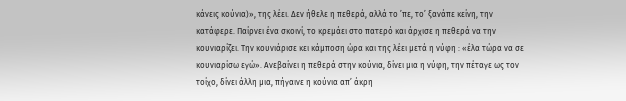κάνεις κούνια)», της λέει. Δεν ήθελε η πεθερά, αλλά το ’πε, το’ ξανάπε κείνη, την κατάφερε. Παίρνει ένα σκοινί, το κρεμάει στο πατερό και άρχισε η πεθερά να την κουνιαρίζει. Την κουνιάρισε κει κάμποση ώρα και της λέει μετά η νύφη : «έλα τώρα να σε κουνιαρίσω εγώ». Ανεβαίνει η πεθερά στην κούνια, δίνει μια η νύφη, την πέταγε ως τον τοίχο, δίνει άλλη μια, πήγαινε η κούνια απ’ άκρη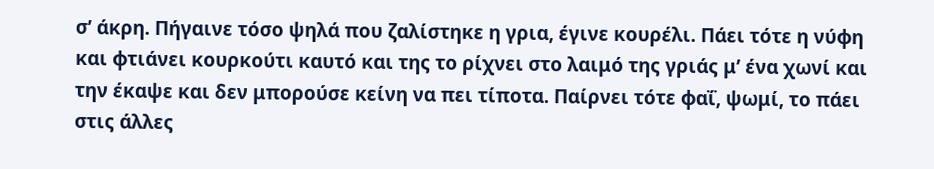σ’ άκρη. Πήγαινε τόσο ψηλά που ζαλίστηκε η γρια, έγινε κουρέλι. Πάει τότε η νύφη και φτιάνει κουρκούτι καυτό και της το ρίχνει στο λαιμό της γριάς μ’ ένα χωνί και την έκαψε και δεν μπορούσε κείνη να πει τίποτα. Παίρνει τότε φαΐ, ψωμί, το πάει στις άλλες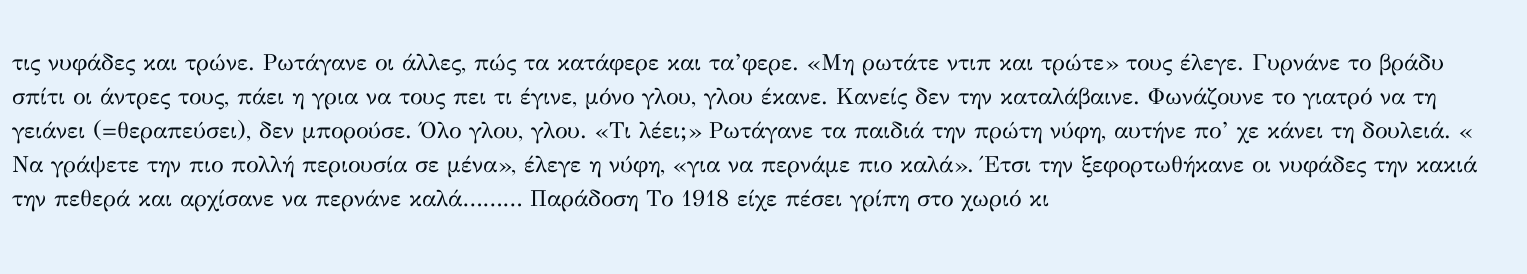τις νυφάδες και τρώνε. Ρωτάγανε οι άλλες, πώς τα κατάφερε και τα’φερε. «Μη ρωτάτε ντιπ και τρώτε» τους έλεγε. Γυρνάνε το βράδυ σπίτι οι άντρες τους, πάει η γρια να τους πει τι έγινε, μόνο γλου, γλου έκανε. Κανείς δεν την καταλάβαινε. Φωνάζουνε το γιατρό να τη γειάνει (=θεραπεύσει), δεν μπορούσε. Όλο γλου, γλου. «Τι λέει;» Ρωτάγανε τα παιδιά την πρώτη νύφη, αυτήνε πο’ χε κάνει τη δουλειά. « Να γράψετε την πιο πολλή περιουσία σε μένα», έλεγε η νύφη, «για να περνάμε πιο καλά». Έτσι την ξεφορτωθήκανε οι νυφάδες την κακιά την πεθερά και αρχίσανε να περνάνε καλά……… Παράδοση Το 1918 είχε πέσει γρίπη στο χωριό κι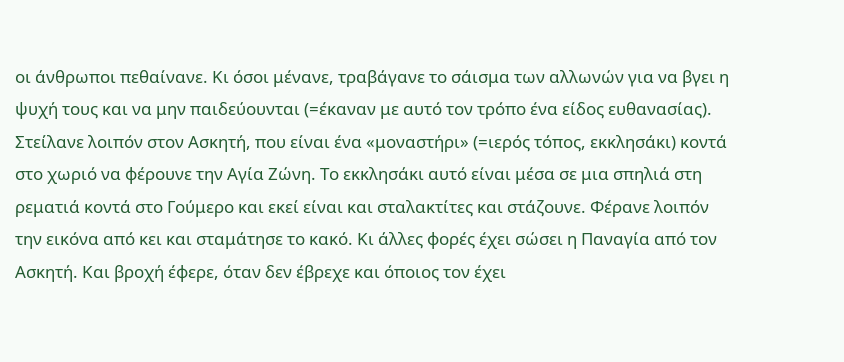οι άνθρωποι πεθαίνανε. Κι όσοι μένανε, τραβάγανε το σάισμα των αλλωνών για να βγει η ψυχή τους και να μην παιδεύουνται (=έκαναν με αυτό τον τρόπο ένα είδος ευθανασίας). Στείλανε λοιπόν στον Ασκητή, που είναι ένα «μοναστήρι» (=ιερός τόπος, εκκλησάκι) κοντά στο χωριό να φέρουνε την Αγία Ζώνη. Το εκκλησάκι αυτό είναι μέσα σε μια σπηλιά στη ρεματιά κοντά στο Γούμερο και εκεί είναι και σταλακτίτες και στάζουνε. Φέρανε λοιπόν την εικόνα από κει και σταμάτησε το κακό. Κι άλλες φορές έχει σώσει η Παναγία από τον Ασκητή. Και βροχή έφερε, όταν δεν έβρεχε και όποιος τον έχει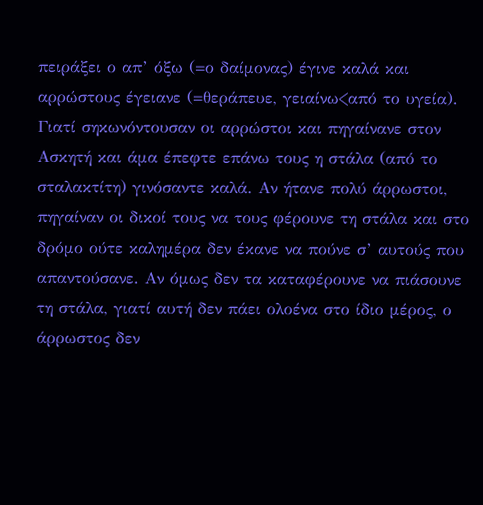πειράξει ο απ’ όξω (=ο δαίμονας) έγινε καλά και αρρώστους έγειανε (=θεράπευε, γειαίνω<από το υγεία). Γιατί σηκωνόντουσαν οι αρρώστοι και πηγαίνανε στον Ασκητή και άμα έπεφτε επάνω τους η στάλα (από το σταλακτίτη) γινόσαντε καλά. Αν ήτανε πολύ άρρωστοι, πηγαίναν οι δικοί τους να τους φέρουνε τη στάλα και στο δρόμο ούτε καλημέρα δεν έκανε να πούνε σ’ αυτούς που απαντούσανε. Αν όμως δεν τα καταφέρουνε να πιάσουνε τη στάλα, γιατί αυτή δεν πάει ολοένα στο ίδιο μέρος, ο άρρωστος δεν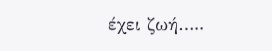έχει ζωή…..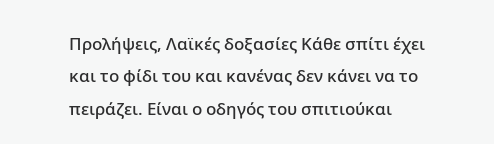Προλήψεις, Λαϊκές δοξασίες Κάθε σπίτι έχει και το φίδι του και κανένας δεν κάνει να το πειράζει. Είναι ο οδηγός του σπιτιούκαι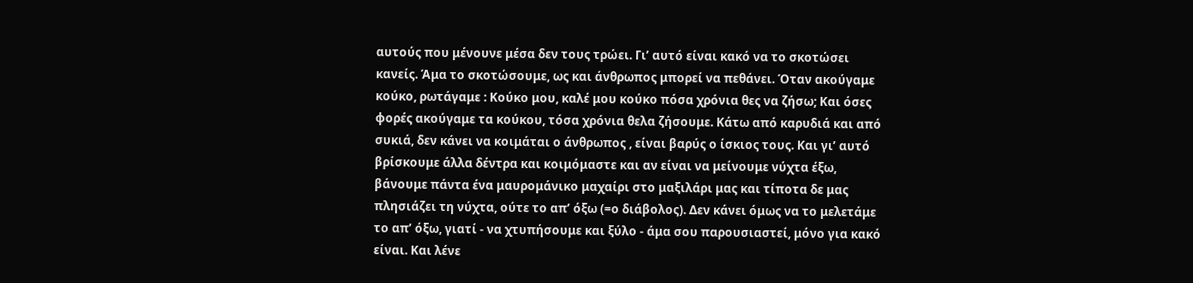αυτούς που μένουνε μέσα δεν τους τρώει. Γι’ αυτό είναι κακό να το σκοτώσει κανείς. Άμα το σκοτώσουμε, ως και άνθρωπος μπορεί να πεθάνει. Όταν ακούγαμε κούκο, ρωτάγαμε : Κούκο μου, καλέ μου κούκο πόσα χρόνια θες να ζήσω; Και όσες φορές ακούγαμε τα κούκου, τόσα χρόνια θελα ζήσουμε. Κάτω από καρυδιά και από συκιά, δεν κάνει να κοιμάται ο άνθρωπος , είναι βαρύς ο ίσκιος τους. Και γι’ αυτό βρίσκουμε άλλα δέντρα και κοιμόμαστε και αν είναι να μείνουμε νύχτα έξω, βάνουμε πάντα ένα μαυρομάνικο μαχαίρι στο μαξιλάρι μας και τίποτα δε μας πλησιάζει τη νύχτα, ούτε το απ’ όξω (=ο διάβολος). Δεν κάνει όμως να το μελετάμε το απ’ όξω, γιατί - να χτυπήσουμε και ξύλο - άμα σου παρουσιαστεί, μόνο για κακό είναι. Και λένε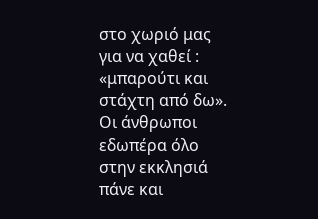στο χωριό μας για να χαθεί : «μπαρούτι και στάχτη από δω». Οι άνθρωποι εδωπέρα όλο στην εκκλησιά πάνε και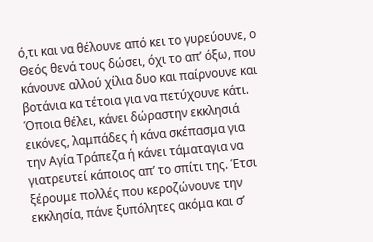ό,τι και να θέλουνε από κει το γυρεύουνε, ο Θεός θενά τους δώσει, όχι το απ’ όξω, που κάνουνε αλλού χίλια δυο και παίρνουνε και βοτάνια κα τέτοια για να πετύχουνε κάτι. Όποια θέλει, κάνει δώραστην εκκλησιά εικόνες, λαμπάδες ή κάνα σκέπασμα για την Αγία Τράπεζα ή κάνει τάματαγια να γιατρευτεί κάποιος απ’ το σπίτι της. Έτσι ξέρουμε πολλές που κεροζώνουνε την εκκλησία, πάνε ξυπόλητες ακόμα και σ’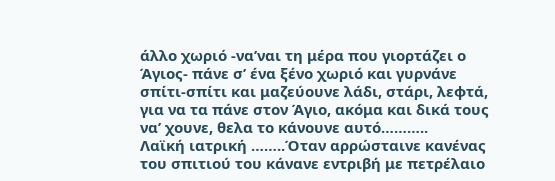άλλο χωριό -να’ναι τη μέρα που γιορτάζει ο Άγιος- πάνε σ’ ένα ξένο χωριό και γυρνάνε σπίτι-σπίτι και μαζεύουνε λάδι, στάρι, λεφτά, για να τα πάνε στον Άγιο, ακόμα και δικά τους να’ χουνε, θελα το κάνουνε αυτό………..
Λαϊκή ιατρική ……..Όταν αρρώσταινε κανένας του σπιτιού του κάνανε εντριβή με πετρέλαιο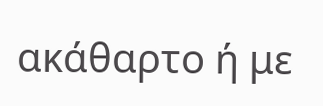ακάθαρτο ή με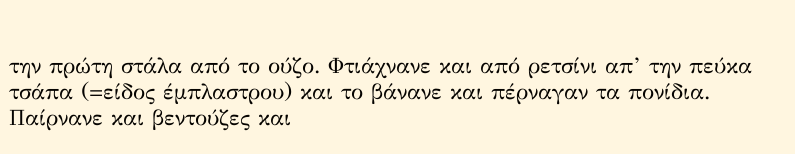την πρώτη στάλα από το ούζο. Φτιάχνανε και από ρετσίνι απ’ την πεύκα τσάπα (=είδος έμπλαστρου) και το βάνανε και πέρναγαν τα πονίδια. Παίρνανε και βεντούζες και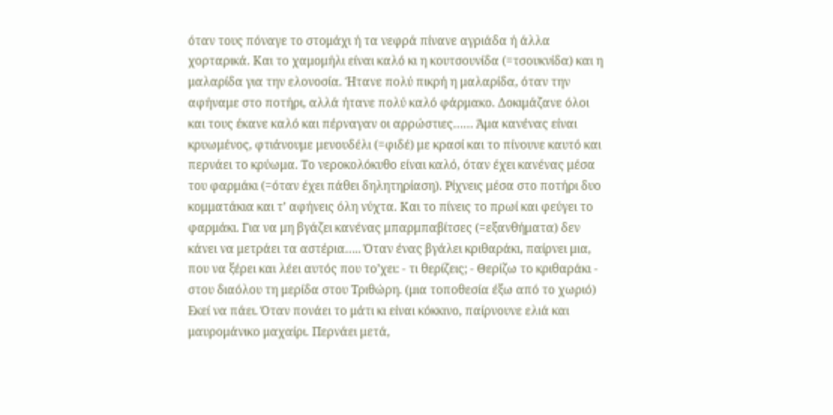όταν τους πόναγε το στομάχι ή τα νεφρά πίνανε αγριάδα ή άλλα χορταρικά. Και το χαμομήλι είναι καλό κι η κουτσουνίδα (=τσουκνίδα) και η μαλαρίδα για την ελονοσία. Ήτανε πολύ πικρή η μαλαρίδα, όταν την αφήναμε στο ποτήρι, αλλά ήτανε πολύ καλό φάρμακο. Δοκιμάζανε όλοι και τους έκανε καλό και πέρναγαν οι αρρώστιες…… Άμα κανένας είναι κρυωμένος, φτιάνουμε μενουδέλι (=φιδέ) με κρασί και το πίνουνε καυτό και περνάει το κρύωμα. Το νεροκολόκυθο είναι καλό, όταν έχει κανένας μέσα του φαρμάκι (=όταν έχει πάθει δηλητηρίαση). Ρίχνεις μέσα στο ποτήρι δυο κομματάκια και τ’ αφήνεις όλη νύχτα. Και το πίνεις το πρωί και φεύγει το φαρμάκι. Για να μη βγάζει κανένας μπαρμπαβίτσες (=εξανθήματα) δεν κάνει να μετράει τα αστέρια….. Όταν ένας βγάλει κριθαράκι, παίρνει μια, που να ξέρει και λέει αυτός που το’χει: - τι θερίζεις; - Θερίζω το κριθαράκι - στου διαόλου τη μερίδα στου Τριθώρη. (μια τοποθεσία έξω από το χωριό) Εκεί να πάει. Όταν πονάει το μάτι κι είναι κόκκινο, παίρνουνε ελιά και μαυρομάνικο μαχαίρι. Περνάει μετά,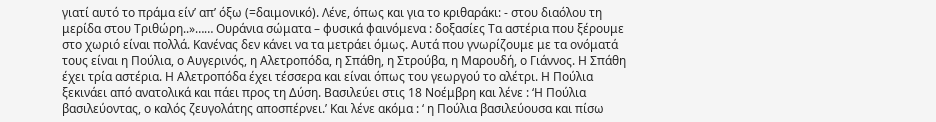γιατί αυτό το πράμα είν’ απ’ όξω (=δαιμονικό). Λένε, όπως και για το κριθαράκι: - στου διαόλου τη μερίδα στου Τριθώρη..»…… Ουράνια σώματα – φυσικά φαινόμενα : δοξασίες Τα αστέρια που ξέρουμε στο χωριό είναι πολλά. Κανένας δεν κάνει να τα μετράει όμως. Αυτά που γνωρίζουμε με τα ονόματά τους είναι η Πούλια, ο Αυγερινός, η Αλετροπόδα, η Σπάθη, η Στρούβα, η Μαρουδή, ο Γιάννος. Η Σπάθη έχει τρία αστέρια. Η Αλετροπόδα έχει τέσσερα και είναι όπως του γεωργού το αλέτρι. Η Πούλια ξεκινάει από ανατολικά και πάει προς τη Δύση. Βασιλεύει στις 18 Νοέμβρη και λένε : ‘Η Πούλια βασιλεύοντας, ο καλός ζευγολάτης αποσπέρνει.’ Και λένε ακόμα : ‘ η Πούλια βασιλεύουσα και πίσω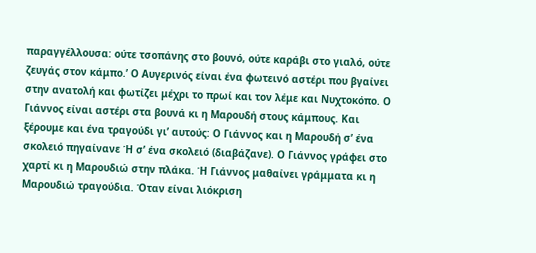παραγγέλλουσα: ούτε τσοπάνης στο βουνό, ούτε καράβι στο γιαλό, ούτε ζευγάς στον κάμπο.’ Ο Αυγερινός είναι ένα φωτεινό αστέρι που βγαίνει στην ανατολή και φωτίζει μέχρι το πρωί και τον λέμε και Νυχτοκόπο. Ο Γιάννος είναι αστέρι στα βουνά κι η Μαρουδή στους κάμπους. Και ξέρουμε και ένα τραγούδι γι’ αυτούς: Ο Γιάννος και η Μαρουδή σ’ ένα σκολειό πηγαίνανε Ή σ’ ένα σκολειό (διαβάζανε). Ο Γιάννος γράφει στο χαρτί κι η Μαρουδιώ στην πλάκα. Ή Γιάννος μαθαίνει γράμματα κι η Μαρουδιώ τραγούδια. Όταν είναι λιόκριση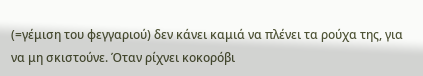(=γέμιση του φεγγαριού) δεν κάνει καμιά να πλένει τα ρούχα της, για να μη σκιστούνε. Όταν ρίχνει κοκορόβι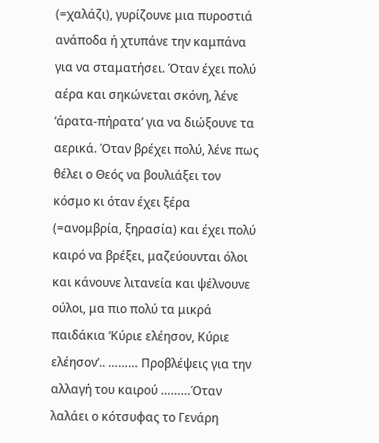(=χαλάζι), γυρίζουνε μια πυροστιά ανάποδα ή χτυπάνε την καμπάνα για να σταματήσει. Όταν έχει πολύ αέρα και σηκώνεται σκόνη, λένε ‘άρατα-πήρατα’ για να διώξουνε τα αερικά. Όταν βρέχει πολύ, λένε πως θέλει ο Θεός να βουλιάξει τον κόσμο κι όταν έχει ξέρα (=ανομβρία, ξηρασία) και έχει πολύ καιρό να βρέξει, μαζεύουνται όλοι και κάνουνε λιτανεία και ψέλνουνε ούλοι, μα πιο πολύ τα μικρά παιδάκια ‘Κύριε ελέησον, Κύριε ελέησον’.. ……… Προβλέψεις για την αλλαγή του καιρού ………Όταν λαλάει ο κότσυφας το Γενάρη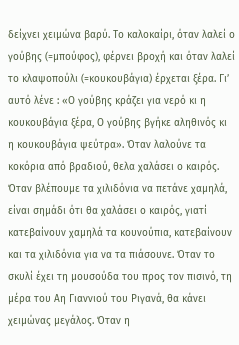δείχνει χειμώνα βαρύ. Το καλοκαίρι, όταν λαλεί ο γούβης (=μπούφος), φέρνει βροχή και όταν λαλεί το κλαψοπούλι (=κουκουβάγια) έρχεται ξέρα. Γι’ αυτό λένε : «Ο γούβης κράζει για νερό κι η κουκουβάγια ξέρα, Ο γούβης βγήκε αληθινός κι η κουκουβάγια ψεύτρα». Όταν λαλούνε τα κοκόρια από βραδιού, θελα χαλάσει ο καιρός. Όταν βλέπουμε τα χιλιδόνια να πετάνε χαμηλά, είναι σημάδι ότι θα χαλάσει ο καιρός, γιατί κατεβαίνουν χαμηλά τα κουνούπια, κατεβαίνουν και τα χιλιδόνια για να τα πιάσουνε. Όταν το σκυλί έχει τη μουσούδα του προς τον πισινό, τη μέρα του Αη Γιαννιού του Ριγανά, θα κάνει χειμώνας μεγάλος. Όταν η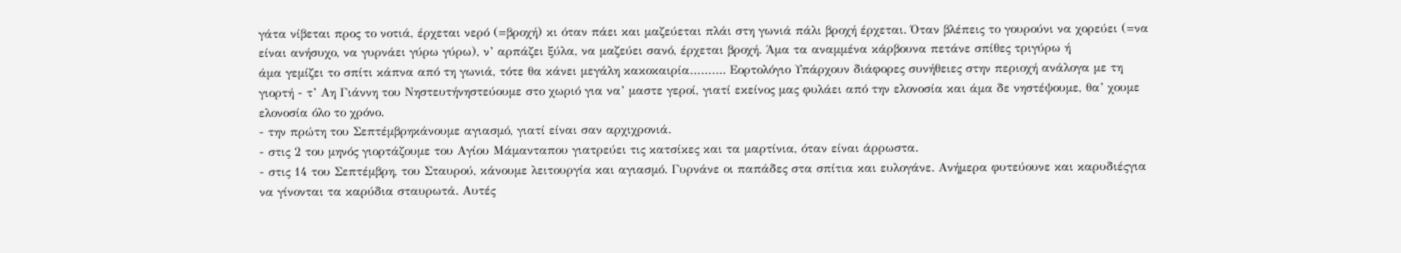γάτα νίβεται προς το νοτιά, έρχεται νερό (=βροχή) κι όταν πάει και μαζεύεται πλάι στη γωνιά πάλι βροχή έρχεται. Όταν βλέπεις το γουρούνι να χορεύει (=να είναι ανήσυχο, να γυρνάει γύρω γύρω), ν’ αρπάζει ξύλα, να μαζεύει σανό, έρχεται βροχή. Άμα τα αναμμένα κάρβουνα πετάνε σπίθες τριγύρω ή
άμα γεμίζει το σπίτι κάπνα από τη γωνιά, τότε θα κάνει μεγάλη κακοκαιρία………. Εορτολόγιο Υπάρχουν διάφορες συνήθειες στην περιοχή ανάλογα με τη γιορτή - τ’ Αη Γιάννη του Νηστευτήνηστεύουμε στο χωριό για να’ μαστε γεροί, γιατί εκείνος μας φυλάει από την ελονοσία και άμα δε νηστέψουμε, θα’ χουμε ελονοσία όλο το χρόνο.
- την πρώτη του Σεπτέμβρηκάνουμε αγιασμό, γιατί είναι σαν αρχιχρονιά.
- στις 2 του μηνός γιορτάζουμε του Αγίου Μάμανταπου γιατρεύει τις κατσίκες και τα μαρτίνια, όταν είναι άρρωστα.
- στις 14 του Σεπτέμβρη, του Σταυρού, κάνουμε λειτουργία και αγιασμό. Γυρνάνε οι παπάδες στα σπίτια και ευλογάνε. Ανήμερα φυτεύουνε και καρυδιέςγια να γίνονται τα καρύδια σταυρωτά. Αυτές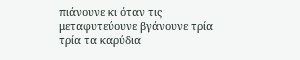πιάνουνε κι όταν τις μεταφυτεύουνε βγάνουνε τρία τρία τα καρύδια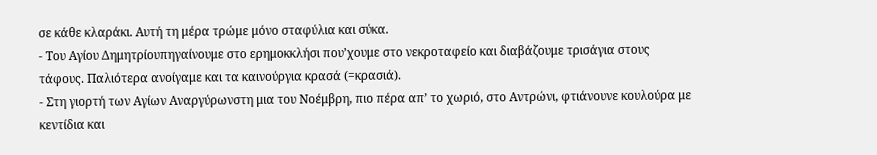σε κάθε κλαράκι. Αυτή τη μέρα τρώμε μόνο σταφύλια και σύκα.
- Του Αγίου Δημητρίουπηγαίνουμε στο ερημοκκλήσι που’χουμε στο νεκροταφείο και διαβάζουμε τρισάγια στους τάφους. Παλιότερα ανοίγαμε και τα καινούργια κρασά (=κρασιά).
- Στη γιορτή των Αγίων Αναργύρωνστη μια του Νοέμβρη, πιο πέρα απ’ το χωριό, στο Αντρώνι, φτιάνουνε κουλούρα με κεντίδια και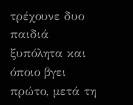τρέχουνε δυο παιδιά ξυπόλητα και όποιο βγει πρώτο, μετά τη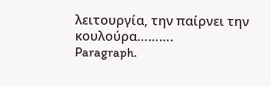λειτουργία, την παίρνει την κουλούρα……….
Paragraph.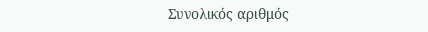Συνολικός αριθμός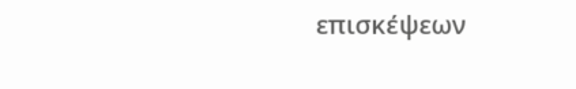επισκέψεων